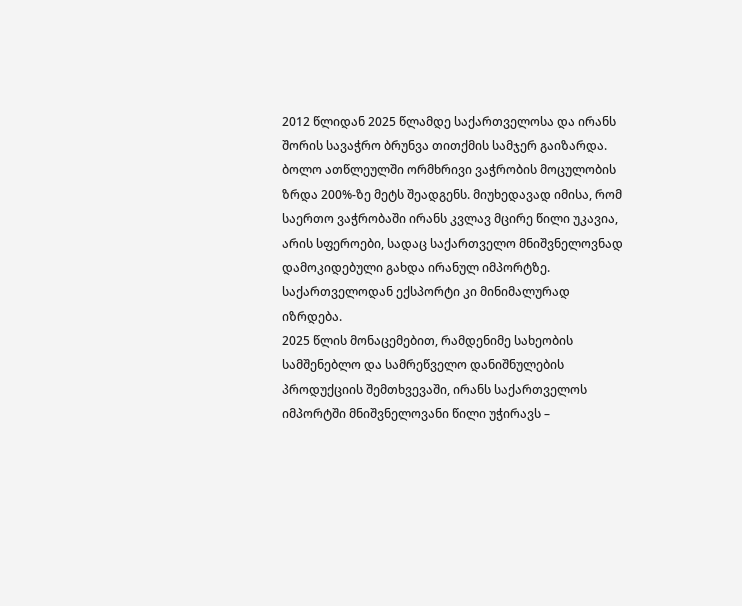2012 წლიდან 2025 წლამდე საქართველოსა და ირანს შორის სავაჭრო ბრუნვა თითქმის სამჯერ გაიზარდა. ბოლო ათწლეულში ორმხრივი ვაჭრობის მოცულობის ზრდა 200%-ზე მეტს შეადგენს. მიუხედავად იმისა, რომ საერთო ვაჭრობაში ირანს კვლავ მცირე წილი უკავია, არის სფეროები, სადაც საქართველო მნიშვნელოვნად დამოკიდებული გახდა ირანულ იმპორტზე. საქართველოდან ექსპორტი კი მინიმალურად იზრდება.
2025 წლის მონაცემებით, რამდენიმე სახეობის სამშენებლო და სამრეწველო დანიშნულების პროდუქციის შემთხვევაში, ირანს საქართველოს იმპორტში მნიშვნელოვანი წილი უჭირავს –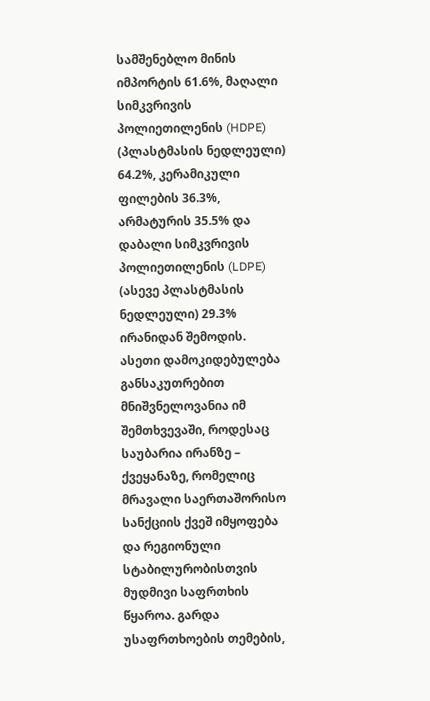სამშენებლო მინის იმპორტის 61.6%, მაღალი სიმკვრივის პოლიეთილენის (HDPE) (პლასტმასის ნედლეული) 64.2%, კერამიკული ფილების 36.3%, არმატურის 35.5% და დაბალი სიმკვრივის პოლიეთილენის (LDPE) (ასევე პლასტმასის ნედლეული) 29.3% ირანიდან შემოდის.
ასეთი დამოკიდებულება განსაკუთრებით მნიშვნელოვანია იმ შემთხვევაში, როდესაც საუბარია ირანზე – ქვეყანაზე, რომელიც მრავალი საერთაშორისო სანქციის ქვეშ იმყოფება და რეგიონული სტაბილურობისთვის მუდმივი საფრთხის წყაროა. გარდა უსაფრთხოების თემების,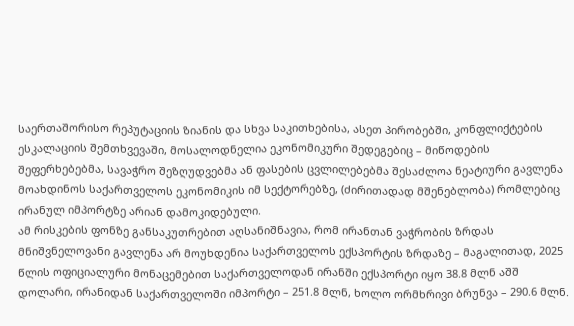საერთაშორისო რეპუტაციის ზიანის და სხვა საკითხებისა, ასეთ პირობებში, კონფლიქტების ესკალაციის შემთხვევაში, მოსალოდნელია ეკონომიკური შედეგებიც – მიწოდების შეფერხებებმა, სავაჭრო შეზღუდვებმა ან ფასების ცვლილებებმა შესაძლოა ნეატიური გავლენა მოახდინოს საქართველოს ეკონომიკის იმ სექტორებზე, (ძირითადად მშენებლობა) რომლებიც ირანულ იმპორტზე არიან დამოკიდებული.
ამ რისკების ფონზე განსაკუთრებით აღსანიშნავია, რომ ირანთან ვაჭრობის ზრდას მნიშვნელოვანი გავლენა არ მოუხდენია საქართველოს ექსპორტის ზრდაზე – მაგალითად, 2025 წლის ოფიციალური მონაცემებით საქართველოდან ირანში ექსპორტი იყო 38.8 მლნ აშშ დოლარი, ირანიდან საქართველოში იმპორტი – 251.8 მლნ, ხოლო ორმხრივი ბრუნვა – 290.6 მლნ.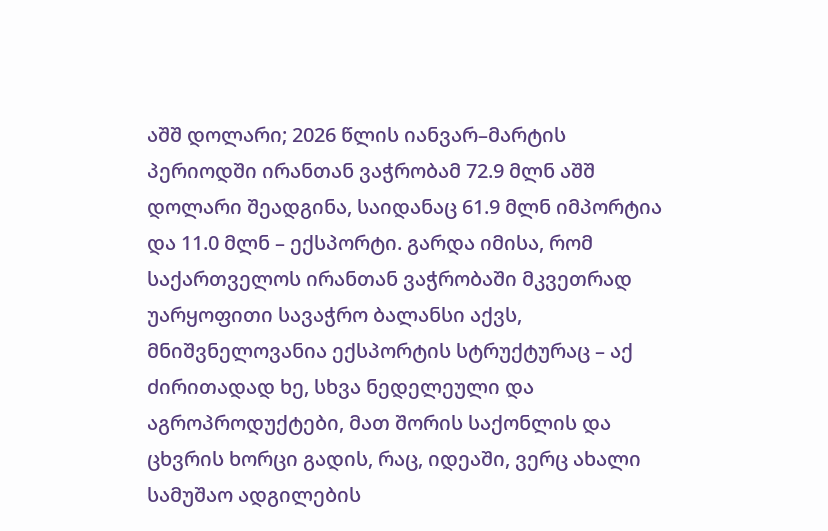აშშ დოლარი; 2026 წლის იანვარ–მარტის პერიოდში ირანთან ვაჭრობამ 72.9 მლნ აშშ დოლარი შეადგინა, საიდანაც 61.9 მლნ იმპორტია და 11.0 მლნ – ექსპორტი. გარდა იმისა, რომ საქართველოს ირანთან ვაჭრობაში მკვეთრად უარყოფითი სავაჭრო ბალანსი აქვს, მნიშვნელოვანია ექსპორტის სტრუქტურაც – აქ ძირითადად ხე, სხვა ნედელეული და აგროპროდუქტები, მათ შორის საქონლის და ცხვრის ხორცი გადის, რაც, იდეაში, ვერც ახალი სამუშაო ადგილების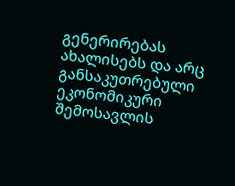გენერირებას ახალისებს და არც განსაკუთრებული ეკონომიკური შემოსავლის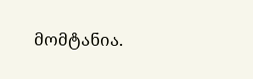მომტანია.